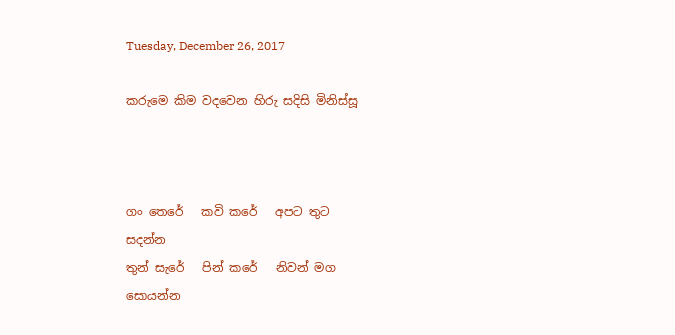Tuesday, December 26, 2017

කරුමෙ කිම වදවෙන හිරු සදිසි මිනිස්සූ



ගං තෙරේ   කවි කරේ   අපට තුට
සදන්න
තුන් සැරේ   පින් කරේ   නිවන් මග
සොයන්න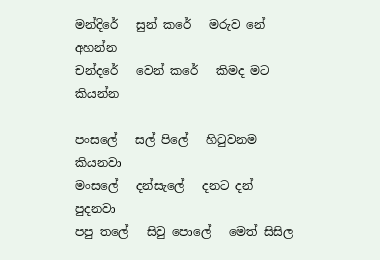මන්දිරේ   සුන් කරේ   මරුව නේ
අහන්න
චන්දරේ   වෙන් කරේ   කිමද මට
කියන්න

පංසලේ   සල් පිලේ   හිටුවනම
කියනවා
මංසලේ   දන්සැලේ   දනට දන්
පුදනවා
පපු තලේ   සිවු පොලේ   මෙත් සිසිල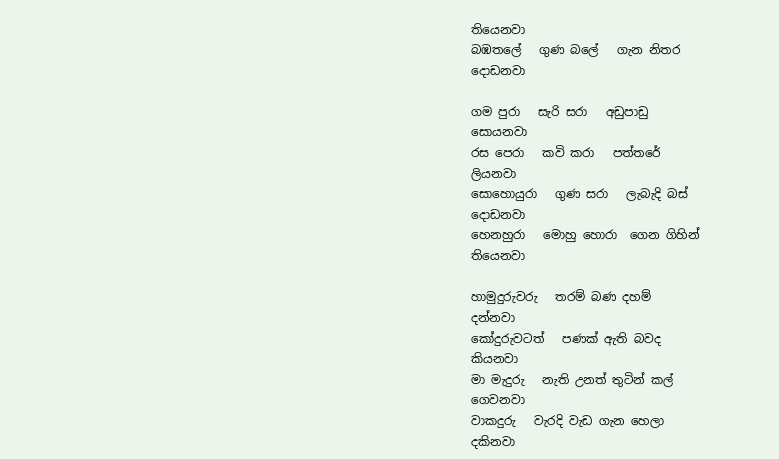තියෙනවා
බඹතලේ   ගුණ බලේ   ගැන නිතර
දොඩනවා

ගම පුරා   සැරි සරා   අඩුපාඩු
සොයනවා
රස පෙරා   කවි කරා   පත්තරේ
ලියනවා
සොහොයුරා   ගුණ සරා   ලැබැදි බස්
දොඩනවා
හෙනහුරා   මොහු හොරා  ගෙන ගිහින්
තියෙනවා

හාමුදුරුවරු   තරම් බණ දහම්
දන්නවා
කෝදුරුවටත්   පණක් ඇති බවද
කියනවා
මා මැදුරු   නැති උනත් තුටින් කල්
ගෙවනවා
වාකදුරු   වැරදි වැඩ ගැන හෙලා
දකිනවා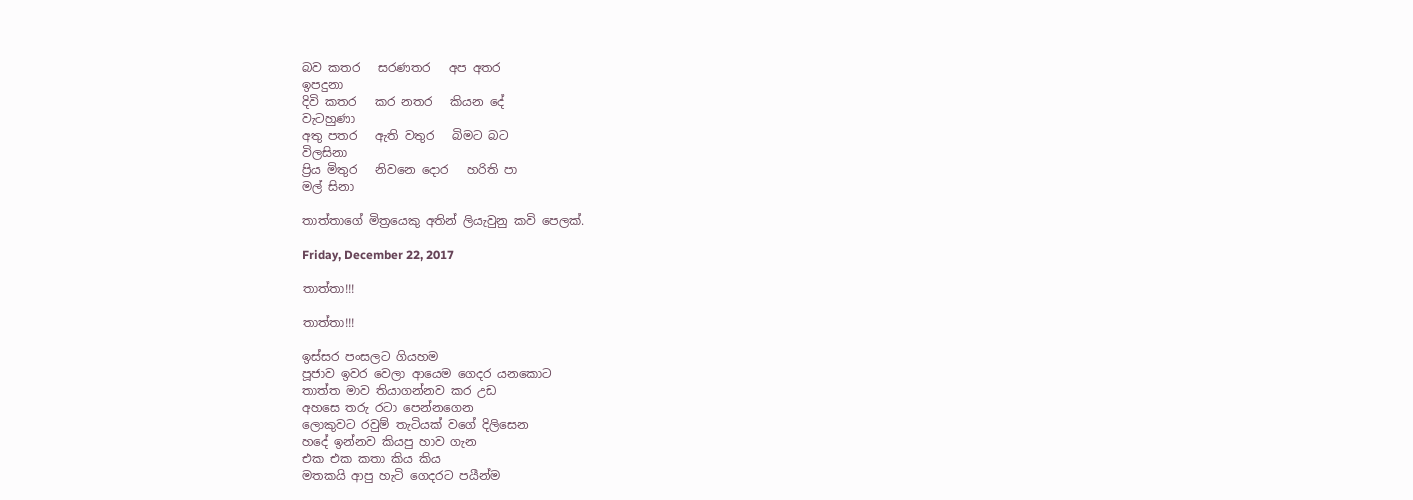බව කතර   සරණතර   අප අතර
ඉපදුනා
දිවි කතර   කර නතර   කියන දේ
වැටහුණා
අතු පතර   ඇති වතුර   බිමට බට
විලසිනා
ප්‍රිය මිතුර   නිවනෙ දොර   හරිති පා
මල් සිනා

තාත්තාගේ මිත්‍රයෙකු අතින් ලියැවුනු කවි පෙලක්.

Friday, December 22, 2017

තාත්තා!!!

තාත්තා!!!

ඉස්සර පංසලට ගියහම
පූජාව ඉවර වෙලා ආයෙම ගෙදර යනකොට
තාත්ත මාව තියාගන්නව කර උඩ
අහසෙ තරු රටා පෙන්නගෙන
ලොකුවට රවුම් තැටියක් වගේ දිලිසෙන
හදේ ඉන්නව කියපු හාව ගැන
එක එක කතා කිය කිය
මතකයි ආපු හැටි ගෙදරට පයීන්ම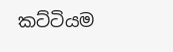කට්ටියම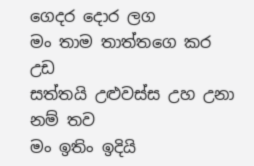ගෙදර දොර ලග
මං තාම තාත්තගෙ කර උඩ
සත්තයි උළුවස්ස උහ උනා නම් තව
මං ඉතිං ඉදියි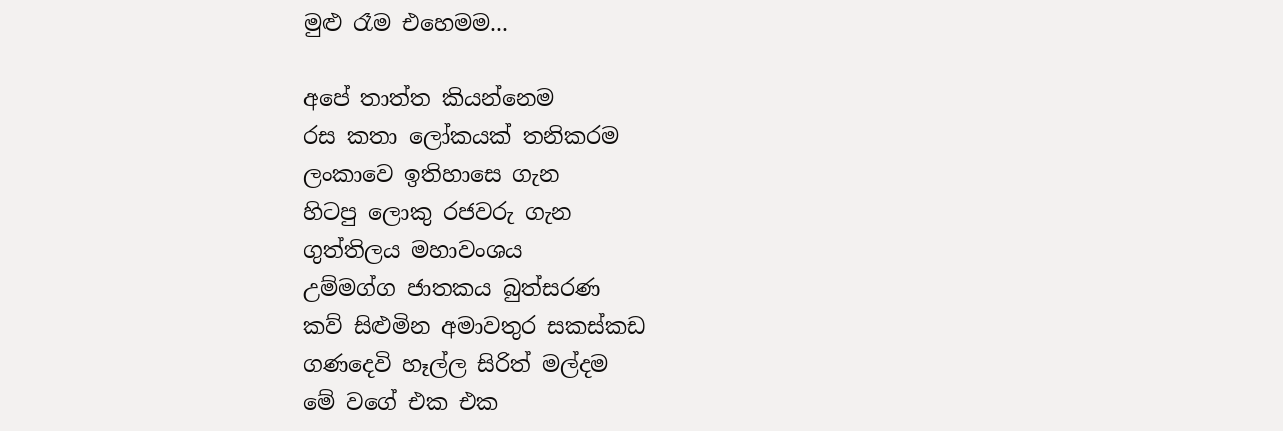මුළු රෑම එහෙමම...

අපේ තාත්ත කියන්නෙම
රස කතා ලෝකයක් තනිකරම
ලංකාවෙ ඉතිහාසෙ ගැන
හිටපු ලොකු රජවරු ගැන
ගුත්තිලය මහාවංශය
උම්මග්ග ජාතකය බුත්සරණ
කව් සිළුමින අමාවතුර සකස්කඩ
ගණදෙවි හෑල්ල සිරිත් මල්දම
මේ වගේ එක එක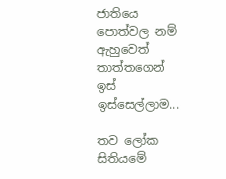ජාතියෙ
පොත්වල නම් ඇහුවෙත් තාත්තගෙන් ඉස් ඉස්සෙල්ලාම...

තව ලෝක සිතියමේ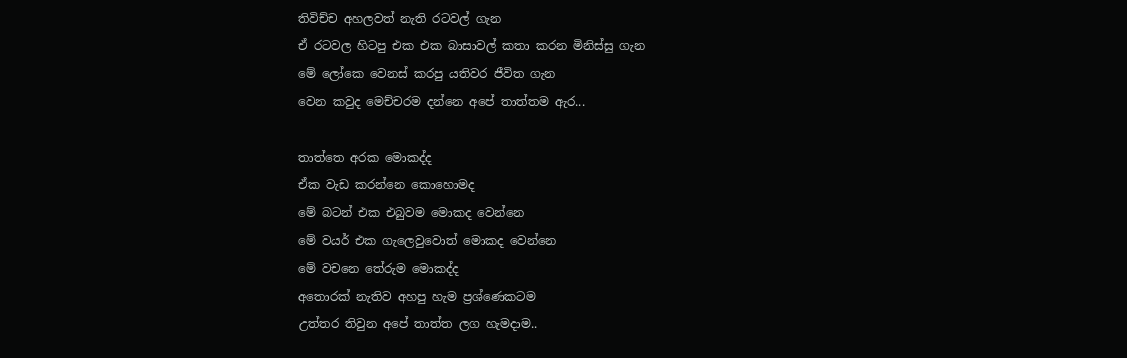තිවිච්ච අහලවත් නැති රටවල් ගැන
ඒ රටවල හිටපු එක එක බාසාවල් කතා කරන මිනිස්සු ගැන
මේ ලෝකෙ වෙනස් කරපු යතිවර ජීවිත ගැන
වෙන කවුද මෙච්චරම දන්නෙ අපේ තාත්තම ඇර...

තාත්තෙ අරක මොකද්ද
ඒක වැඩ කරන්නෙ කොහොමද
මේ බටන් එක එබුවම මොකද වෙන්නෙ
මේ වයර් එක ගැලෙවුවොත් මොකද වෙන්නෙ
මේ වචනෙ තේරුම මොකද්ද
අතොරක් නැතිව අහපු හැම ප්‍රශ්ණෙකටම
උත්තර තිවුන අපේ තාත්ත ලග හැමදාම..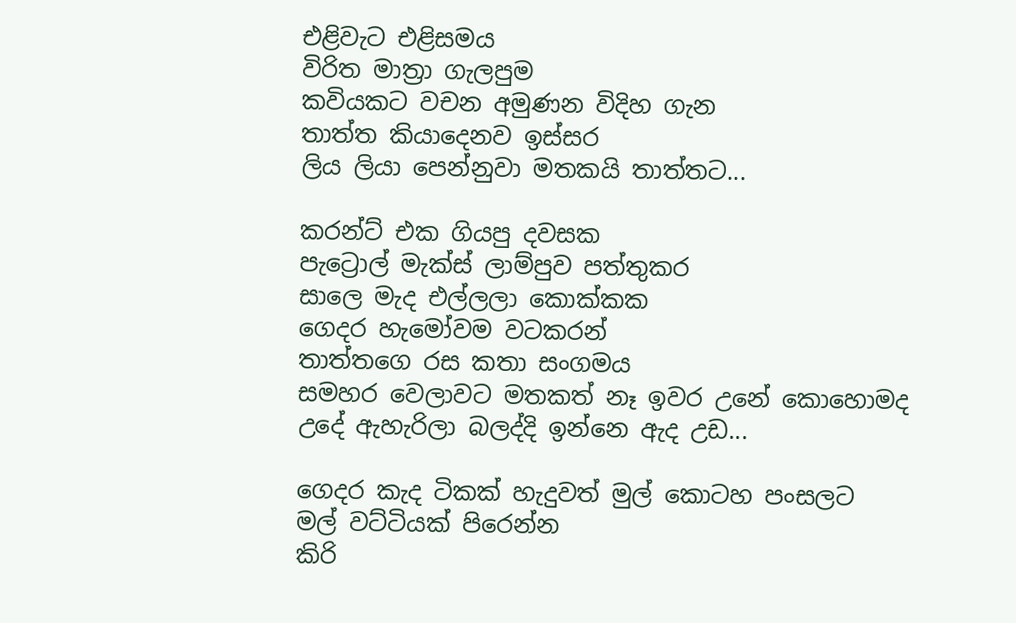එළිවැට එළිසමය
විරිත මාත්‍රා ගැලපුම
කවියකට වචන අමුණන විදිහ ගැන
තාත්ත කියාදෙනව ඉස්සර
ලිය ලියා පෙන්නුවා මතකයි තාත්තට...

කරන්ට් එක ගියපු දවසක
පැට්‍රොල් මැක්ස් ලාම්පුව පත්තුකර
සාලෙ මැද එල්ලලා කොක්කක
ගෙදර හැමෝවම වටකරන්
තාත්තගෙ රස කතා සංගමය
සමහර වෙලාවට මතකත් නෑ ඉවර උනේ කොහොමද
උදේ ඇහැරිලා බලද්දි ඉන්නෙ ඇද උඩ...

ගෙදර කැද ටිකක් හැදුවත් මුල් කොටහ පංසලට
මල් වට්ටියක් පිරෙන්න
කිරි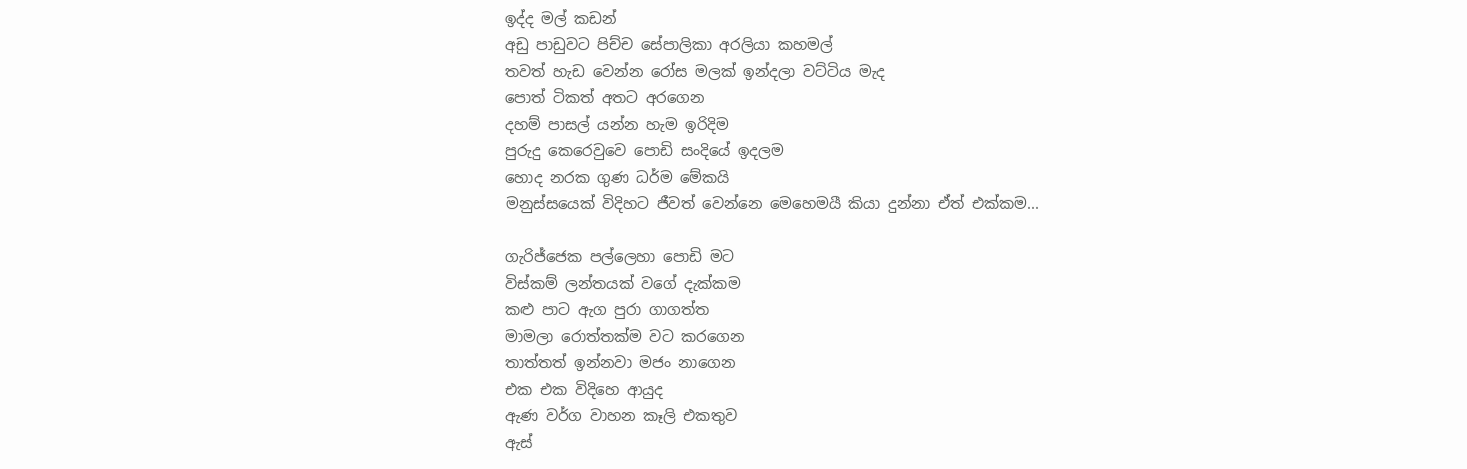ඉද්ද මල් කඩන්
අඩු පාඩුවට පිච්ච සේපාලිකා අරලියා කහමල්
තවත් හැඩ වෙන්න රෝස මලක් ඉන්දලා වට්ටිය මැද
පොත් ටිකත් අතට අරගෙන
දහම් පාසල් යන්න හැම ඉරිදිම
පුරුදු කෙරෙවුවෙ පොඩි සංදියේ ඉදලම
හොද නරක ගුණ ධර්ම මේකයි
මනුස්සයෙක් විදිහට ජීවත් වෙන්නෙ මෙහෙමයී කියා දුන්නා ඒත් එක්කම...

ගැරිජ්ජෙක පල්ලෙහා පොඩි මට
විස්කම් ලන්තයක් වගේ දැක්කම
කළු පාට ඇග පුරා ගාගත්ත
මාමලා රොත්තක්ම වට කරගෙන
තාත්තත් ඉන්නවා මජං නාගෙන
එක එක විදිහෙ ආයුද
ඇණ වර්ග වාහන කෑලි එකතුව
ඇස්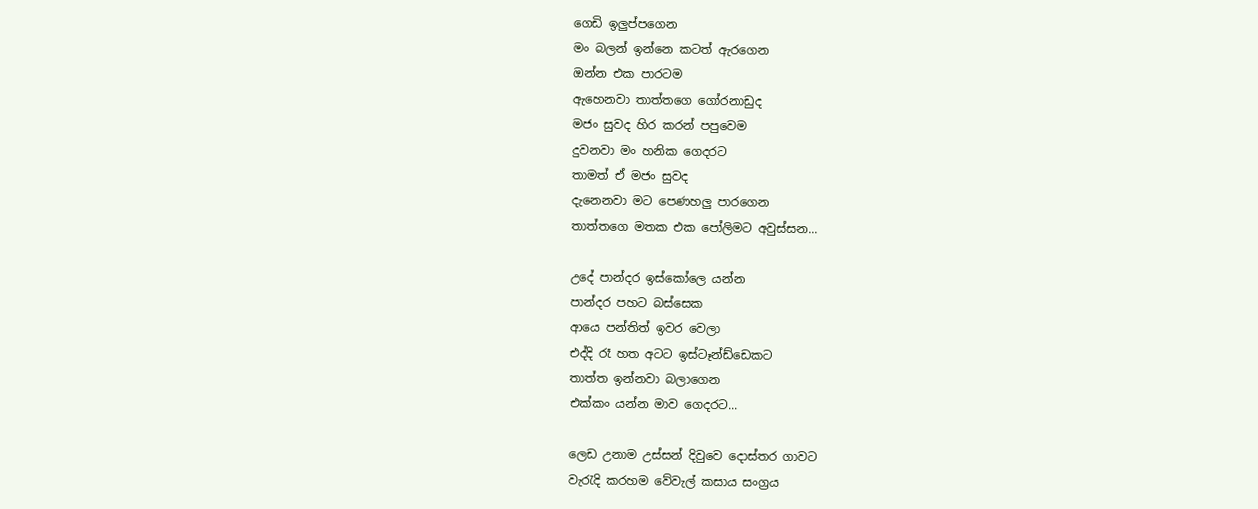ගෙඩි ඉලුප්පගෙන
මං බලන් ඉන්නෙ කටත් ඇරගෙන
ඔන්න එක පාරටම
ඇහෙනවා තාත්තගෙ ගෝරනාඩුද
මජං සුවද හිර කරන් පපුවෙම
දුවනවා මං හනික ගෙදරට
තාමත් ඒ මජං සුවද
දැනෙනවා මට පෙණහලු පාරගෙන
තාත්තගෙ මතක එක පෝලිමට අවුස්සන...

උදේ පාන්දර ඉස්කෝලෙ යන්න
පාන්දර පහට බස්සෙක
ආයෙ පන්තිත් ඉවර වෙලා
එද්දි රෑ හත අටට ඉස්ටෑන්ඩ්ඩෙකට
තාත්ත ඉන්නවා බලාගෙන
එක්කං යන්න මාව ගෙදරට...

ලෙඩ උනාම උස්සන් දිවුවෙ දොස්තර ගාවට
වැරැදි කරහම වේවැල් කසාය සංග්‍රය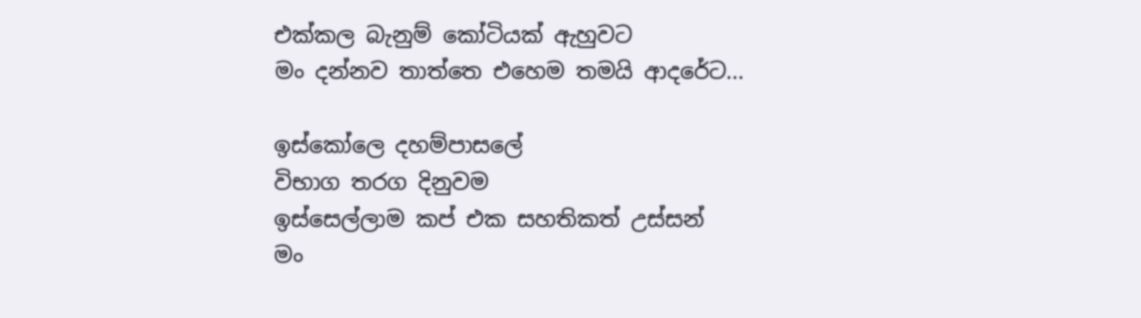එක්කල බැනුම් කෝටියක් ඇහුවට
මං දන්නව තාත්තෙ එහෙම තමයි ආදරේට...

ඉස්කෝලෙ දහම්පාසලේ
විභාග තරග දිනුවම
ඉස්සෙල්ලාම කප් එක සහතිකත් උස්සන්
මං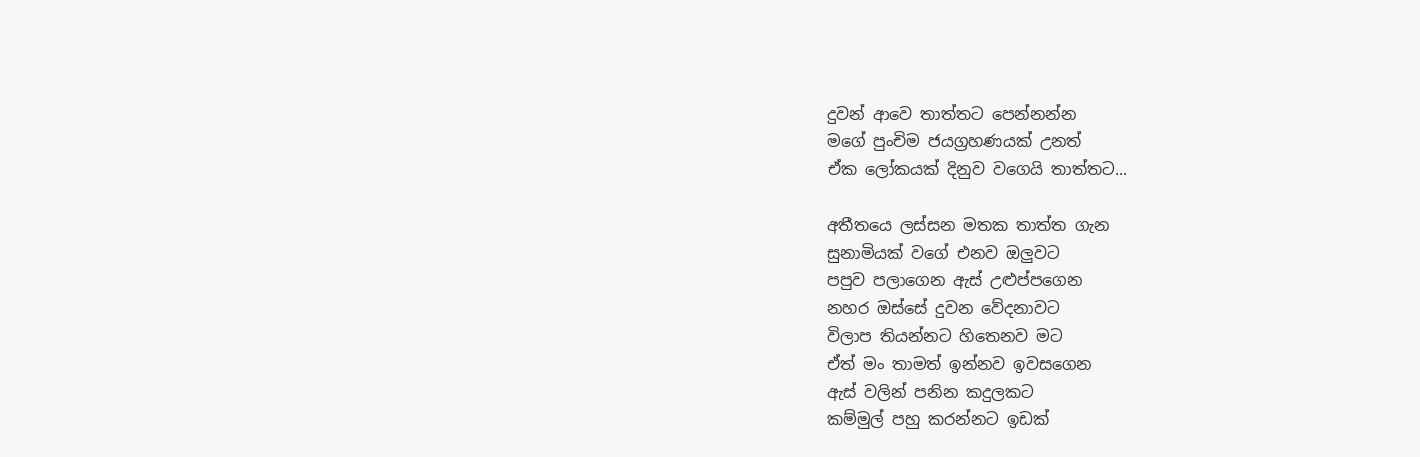දුවන් ආවෙ තාත්තට පෙන්නන්න
මගේ පුංචිම ජයග්‍රහණයක් උනත්
ඒක ලෝකයක් දිනුව වගෙයි තාත්තට...

අතීතයෙ ලස්සන මතක තාත්ත ගැන
සුනාමියක් වගේ එනව ඔලුවට
පපුව පලාගෙන ඇස් උළුප්පගෙන
නහර ඔස්සේ දුවන වේදනාවට
විලාප තියන්නට හිතෙනව මට
ඒත් මං තාමත් ඉන්නව ඉවසගෙන
ඇස් වලින් පනින කදුලකට
කම්මුල් පහු කරන්නට ඉඩක්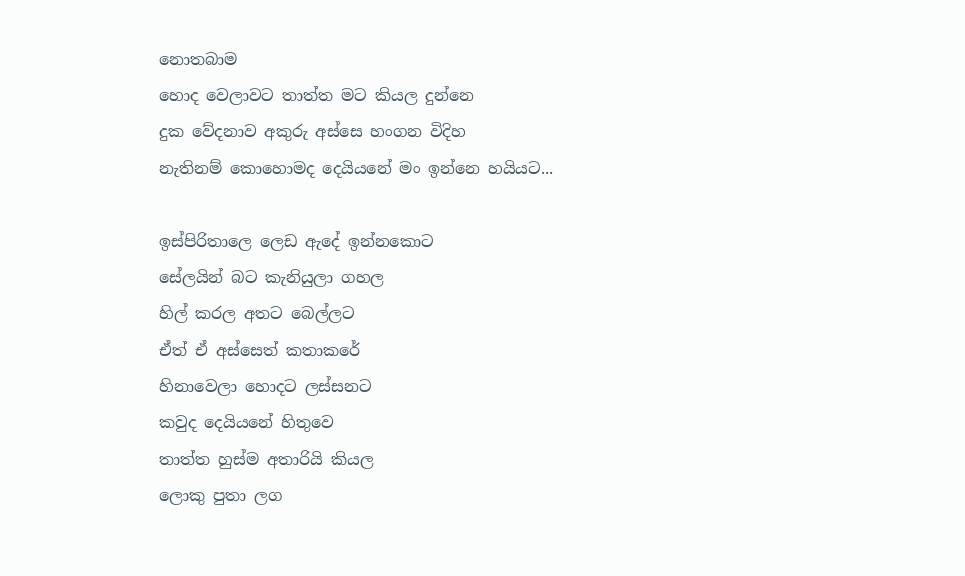නොතබාම
හොද වෙලාවට තාත්ත මට කියල දුන්නෙ
දුක වේදනාව අකුරු අස්සෙ හංගන විදිහ
නැතිනම් කොහොමද දෙයියනේ මං ඉන්නෙ හයියට...

ඉස්පිරිතාලෙ ලෙඩ ඇදේ ඉන්නකොට
සේලයින් බට කැනියුලා ගහල
හිල් කරල අතට බෙල්ලට
ඒත් ඒ අස්සෙත් කතාකරේ
හිනාවෙලා හොදට ලස්සනට
කවුද දෙයියනේ හිතුවෙ
තාත්ත හුස්ම අතාරියි කියල
ලොකු පුතා ලග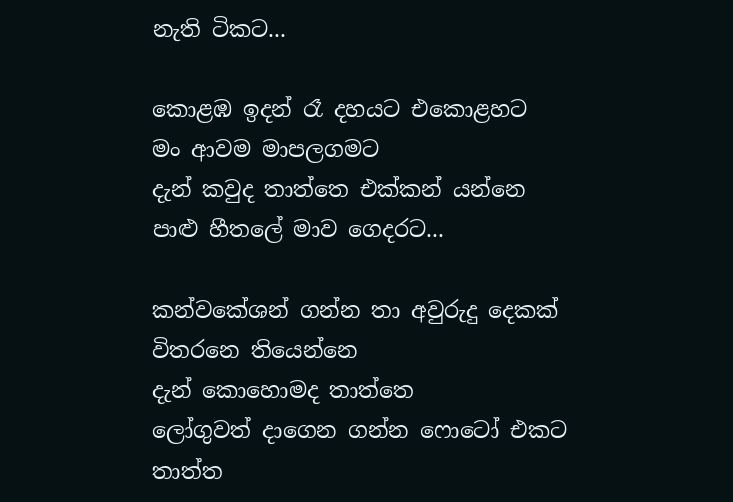නැති ටිකට...

කොළඹ ඉදන් රෑ දහයට එකොළහට
මං ආවම මාපලගමට
දැන් කවුද තාත්තෙ එක්කන් යන්නෙ
පාළු හීතලේ මාව ගෙදරට...

කන්වකේශන් ගන්න තා අවුරුදු දෙකක් විතරනෙ තියෙන්නෙ
දැන් කොහොමද තාත්තෙ
ලෝගුවත් දාගෙන ගන්න ෆොටෝ එකට
තාත්ත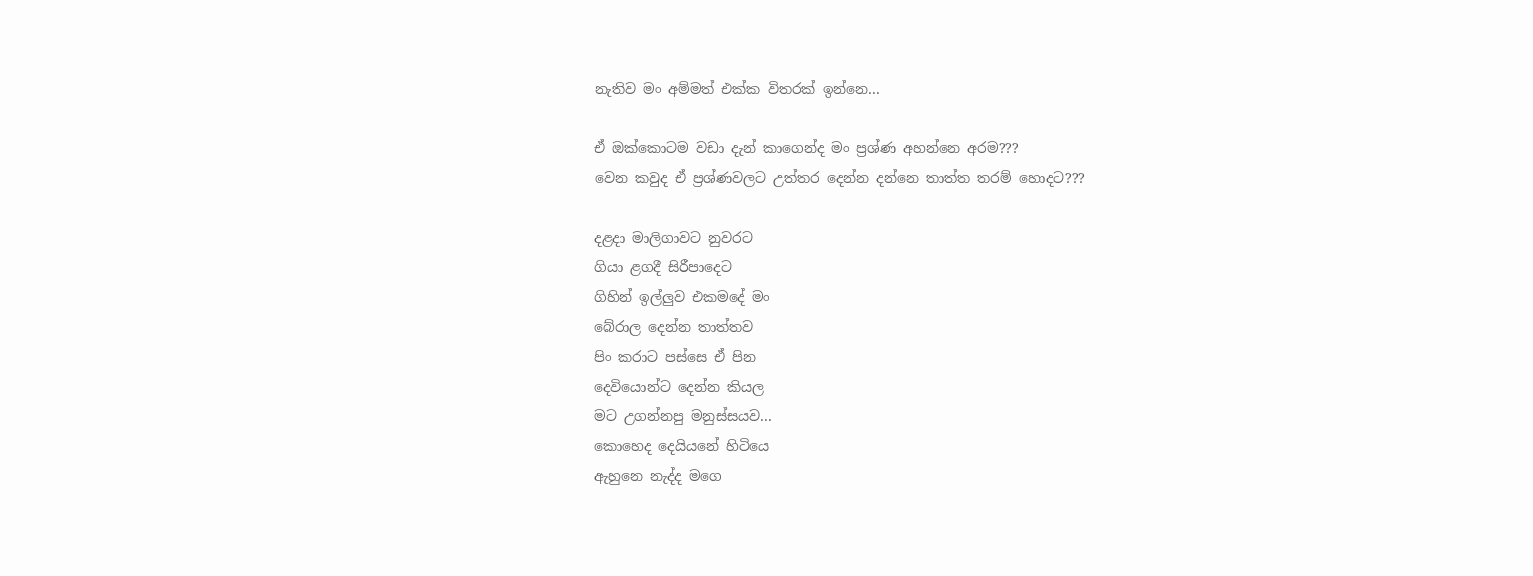නැතිව මං අම්මත් එක්ක විතරක් ඉන්නෙ...

ඒ ඔක්කොටම වඩා දැන් කාගෙන්ද මං ප්‍රශ්ණ අහන්නෙ අරම???
වෙන කවුද ඒ ප්‍රශ්ණවලට උත්තර දෙන්න දන්නෙ තාත්ත තරම් හොදට???

දළදා මාලිගාවට නුවරට
ගියා ළගදී සිරීපාදෙට
ගිහින් ඉල්ලුව එකමදේ මං
බේරාල දෙන්න තාත්තව
පිං කරාට පස්සෙ ඒ පින
දෙවියොන්ට දෙන්න කියල
මට උගන්නපු මනුස්සයව...
කොහෙද දෙයියනේ හිටියෙ
ඇහුනෙ නැද්ද මගෙ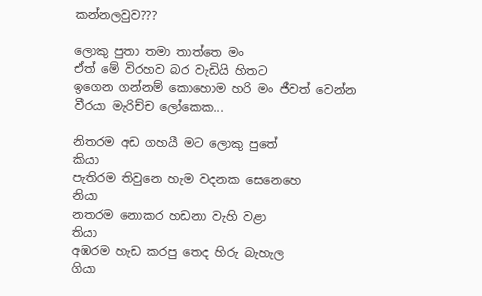කන්නලවුව???

ලොකු පුතා තමා තාත්තෙ මං
ඒත් මේ විරහව බර වැඩියි හිතට
ඉගෙන ගන්නම් කොහොම හරි මං ජීවත් වෙන්න
වීරයා මැරිච්ච ලෝකෙක...

නිතරම අඩ ගහයී මට ලොකු පුතේ
කියා
පැතිරම තිවුනෙ හැම වදනක සෙනෙහෙ
නියා
නතරම නොකර හඩනා වැහි වළා
තියා
අඹරම හැඩ කරපු තෙද හිරු බැහැල
ගියා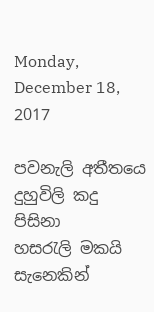Monday, December 18, 2017

පවනැලි අතීතයෙ දුහුවිලි කදු
පිසිනා
හසරැලි මකයි සැනෙකින්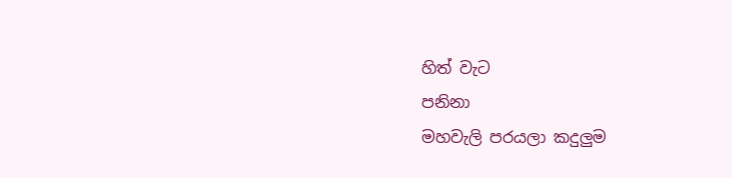හිත් වැට
පනිනා
මහවැලි පරයලා කදුලුම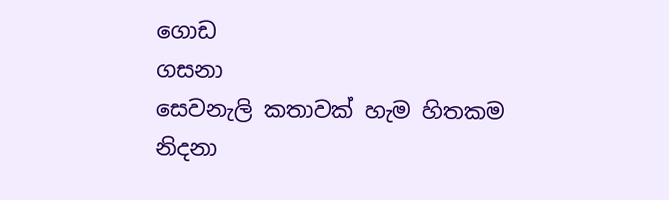ගොඩ
ගසනා
සෙවනැලි කතාවක් හැම හිතකම
නිදනා